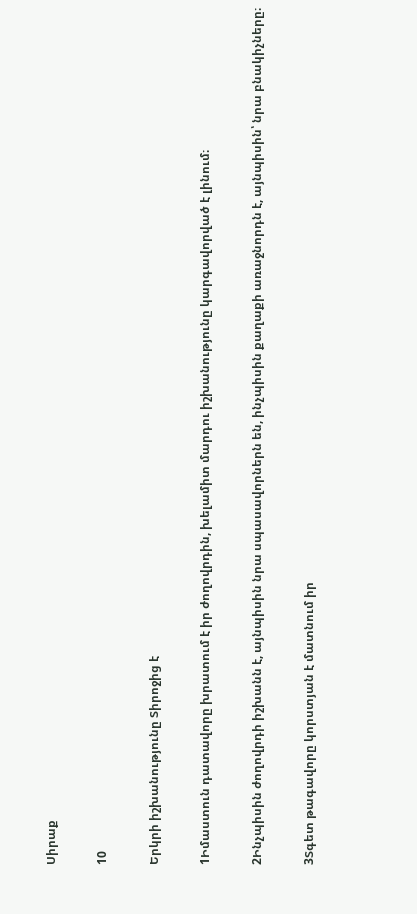Սիրաք

10

Երկրի իշխանությունը Տիրոջից է

1Իմաստուն դատավորը խրատում է իր ժողովրդին, խելամիտ մարդու իշխանությունը կարգավորված է լինում։

2Ինչպիսին ժողովրդի իշխանն է, այնպիսին նրա սպասավորներն են, ինչպիսին քաղաքի առաջնորդն է, այնպիսին՝ նրա բնակիչները։

3Տգետ թագավորը կորստյան է մատնում իր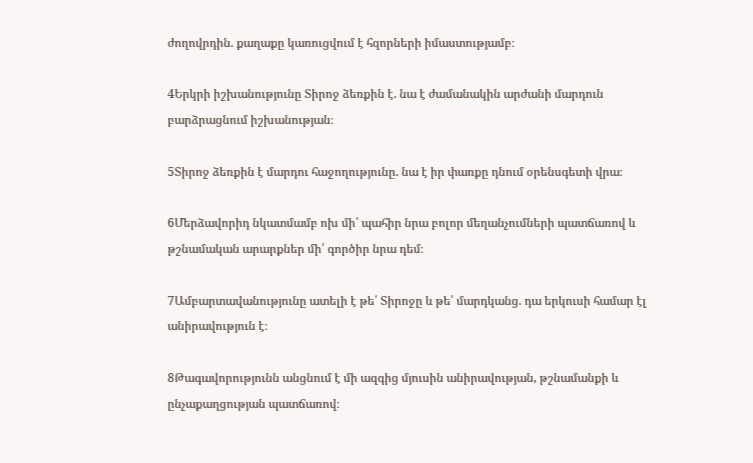ժողովրդին. քաղաքը կառուցվում է հզորների իմաստությամբ։

4Երկրի իշխանությունը Տիրոջ ձեռքին է. նա է ժամանակին արժանի մարդուն բարձրացնում իշխանության։

5Տիրոջ ձեռքին է մարդու հաջողությունը. նա է իր փառքը դնում օրենսգետի վրա։

6Մերձավորիդ նկատմամբ ոխ մի՛ պահիր նրա բոլոր մեղանչումների պատճառով և թշնամական արարքներ մի՛ գործիր նրա դեմ։

7Ամբարտավանությունը ատելի է թե՛ Տիրոջը և թե՛ մարդկանց. դա երկուսի համար էլ անիրավություն է։

8Թագավորությունն անցնում է մի ազգից մյուսին անիրավության, թշնամանքի և ընչաքաղցության պատճառով։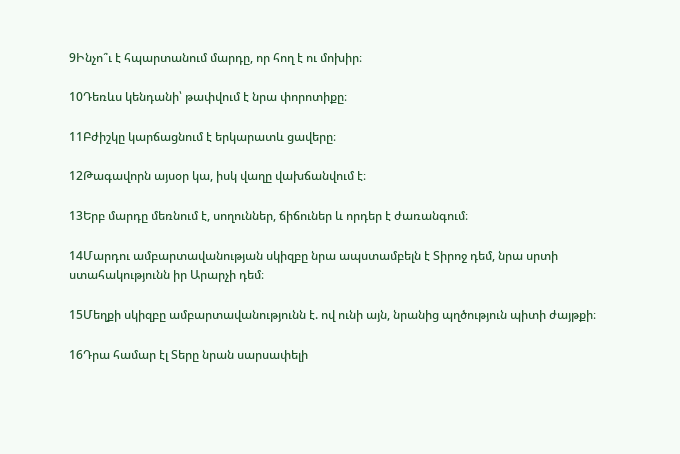9Ինչո՞ւ է հպարտանում մարդը, որ հող է ու մոխիր։

10Դեռևս կենդանի՝ թափվում է նրա փորոտիքը։

11Բժիշկը կարճացնում է երկարատև ցավերը։

12Թագավորն այսօր կա, իսկ վաղը վախճանվում է։

13Երբ մարդը մեռնում է, սողուններ, ճիճուներ և որդեր է ժառանգում։

14Մարդու ամբարտավանության սկիզբը նրա ապստամբելն է Տիրոջ դեմ, նրա սրտի ստահակությունն իր Արարչի դեմ։

15Մեղքի սկիզբը ամբարտավանությունն է. ով ունի այն, նրանից պղծություն պիտի ժայթքի։

16Դրա համար էլ Տերը նրան սարսափելի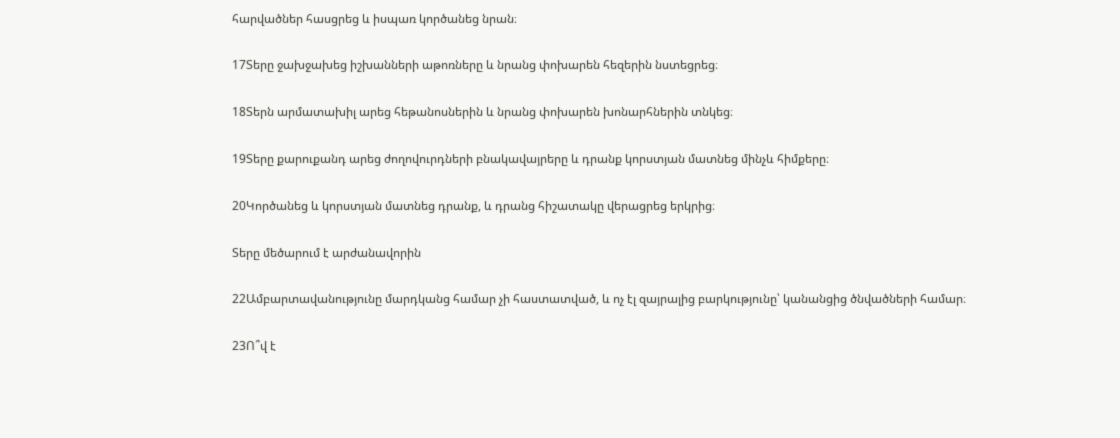հարվածներ հասցրեց և իսպառ կործանեց նրան։

17Տերը ջախջախեց իշխանների աթոռները և նրանց փոխարեն հեզերին նստեցրեց։

18Տերն արմատախիլ արեց հեթանոսներին և նրանց փոխարեն խոնարհներին տնկեց։

19Տերը քարուքանդ արեց ժողովուրդների բնակավայրերը և դրանք կորստյան մատնեց մինչև հիմքերը։

20Կործանեց և կորստյան մատնեց դրանք, և դրանց հիշատակը վերացրեց երկրից։

Տերը մեծարում է արժանավորին

22Ամբարտավանությունը մարդկանց համար չի հաստատված, և ոչ էլ զայրալից բարկությունը՝ կանանցից ծնվածների համար։

23Ո՞վ է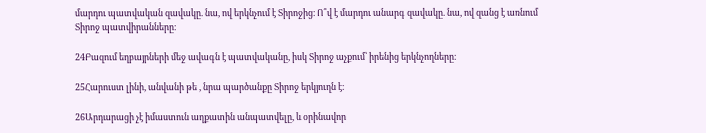մարդու պատվական զավակը. նա, ով երկնչում է Տիրոջից։ Ո՞վ է մարդու անարգ զավակը. նա, ով զանց է առնում Տիրոջ պատվիրանները։

24Բազում եղբայրների մեջ ավագն է պատվականը, իսկ Տիրոջ աչքում՝ իրենից երկնչողները։

25Հարուստ լինի, անվանի թե , նրա պարծանքը Տիրոջ երկյուղն է։

26Արդարացի չէ իմաստուն աղքատին անպատվելը, և օրինավոր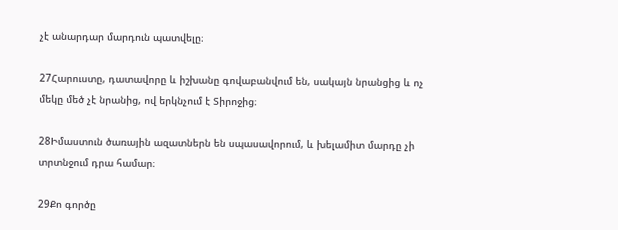չէ անարդար մարդուն պատվելը։

27Հարուստը, դատավորը և իշխանը գովաբանվում են, սակայն նրանցից և ոչ մեկը մեծ չէ նրանից, ով երկնչում է Տիրոջից։

28Իմաստուն ծառային ազատներն են սպասավորում, և խելամիտ մարդը չի տրտնջում դրա համար։

29Քո գործը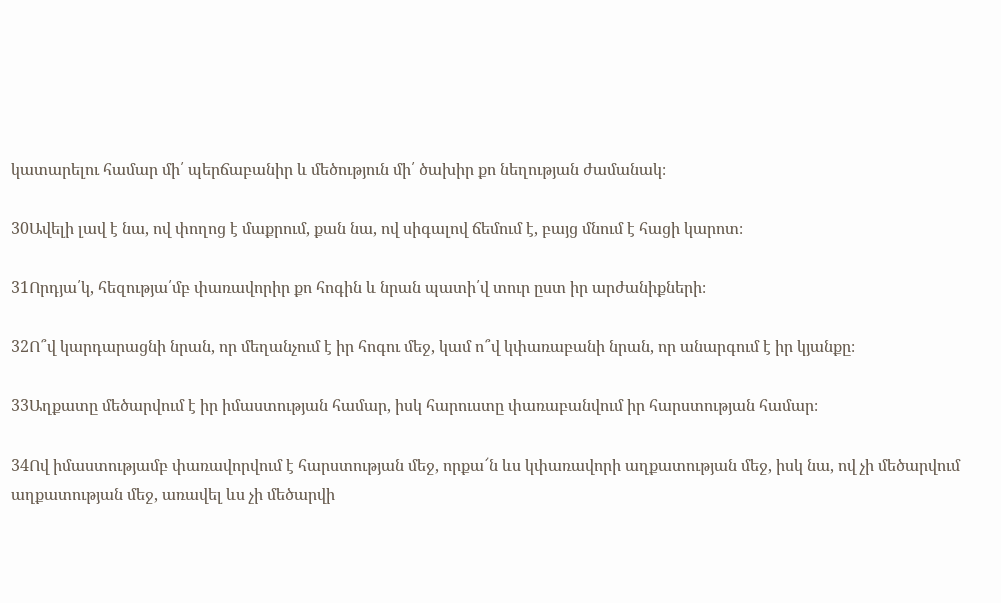կատարելու համար մի՛ պերճաբանիր և մեծություն մի՛ ծախիր քո նեղության ժամանակ։

30Ավելի լավ է նա, ով փողոց է մաքրում, քան նա, ով սիգալով ճեմում է, բայց մնում է հացի կարոտ։

31Որդյա՛կ, հեզությա՛մբ փառավորիր քո հոգին և նրան պատի՛վ տուր ըստ իր արժանիքների։

32Ո՞վ կարդարացնի նրան, որ մեղանչում է իր հոգու մեջ, կամ ո՞վ կփառաբանի նրան, որ անարգում է իր կյանքը։

33Աղքատը մեծարվում է իր իմաստության համար, իսկ հարուստը փառաբանվում իր հարստության համար։

34Ով իմաստությամբ փառավորվում է հարստության մեջ, որքա՜ն ևս կփառավորի աղքատության մեջ, իսկ նա, ով չի մեծարվում աղքատության մեջ, առավել ևս չի մեծարվի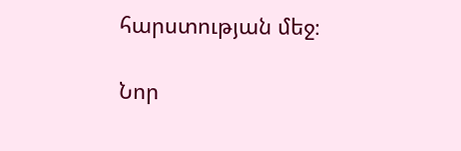հարստության մեջ։

Նոր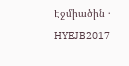Էջմիածին · HYEJB2017